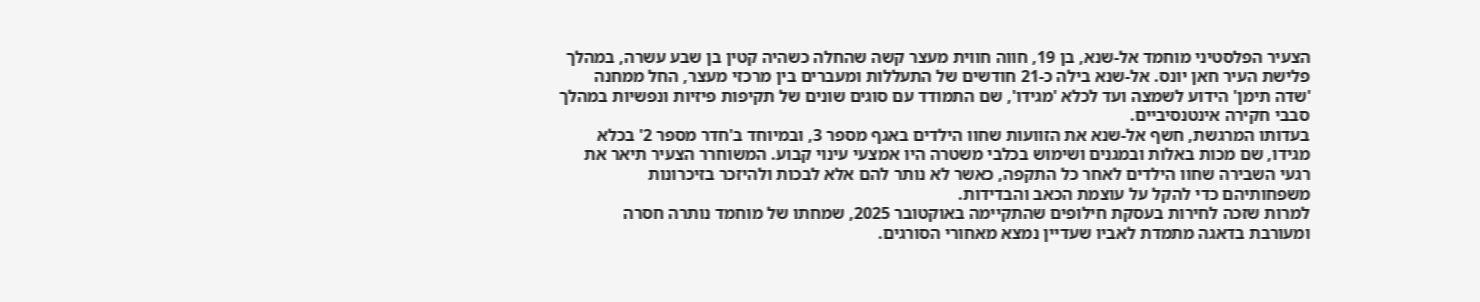הצעיר הפלסטיני מוחמד אל-שנא, בן 19, חווה חווית מעצר קשה שהחלה כשהיה קטין בן שבע עשרה, במהלך פלישת העיר חאן יונס. אל-שנא בילה כ-21 חודשים של התעללות ומעברים בין מרכזי מעצר, החל ממחנה 'שדה תימן' הידוע לשמצה ועד לכלא 'מגידו', שם התמודד עם סוגים שונים של תקיפות פיזיות ונפשיות במהלך סבבי חקירה אינטנסיביים.
בעדותו המרגשת, חשף אל-שנא את הזוועות שחוו הילדים באגף מספר 3, ובמיוחד ב'חדר מספר 2' בכלא מגידו, שם מכות באלות ובמגנים ושימוש בכלבי משטרה היו אמצעי עינוי קבוע. המשוחרר הצעיר תיאר את רגעי השבירה שחוו הילדים לאחר כל התקפה, כאשר לא נותר להם אלא לבכות ולהיזכר בזיכרונות משפחותיהם כדי להקל על עוצמת הכאב והבדידות.
למרות שזכה לחירות בעסקת חילופים שהתקיימה באוקטובר 2025, שמחתו של מוחמד נותרה חסרה ומעורבת בדאגה מתמדת לאביו שעדיין נמצא מאחורי הסורגים.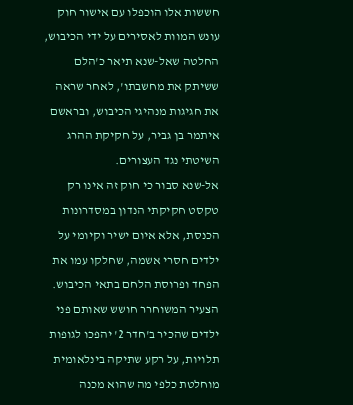חששות אלו הוכפלו עם אישור חוק עונש המוות לאסירים על ידי הכיבוש, החלטה שאל-שנא תיאר כ'הלם ששיתק את מחשבתו', לאחר שראה את חגיגות מנהיגי הכיבוש, ובראשם איתמר בן גביר, על חקיקת ההרג השיטתי נגד העצורים.
אל-שנא סבור כי חוק זה אינו רק טקסט חקיקתי הנדון במסדרונות הכנסת, אלא איום ישיר וקיומי על ילדים חסרי אשמה, שחלקו עמו את הפחד ופרוסת הלחם בתאי הכיבוש. הצעיר המשוחרר חושש שאותם פני ילדים שהכיר ב'חדר 2' יהפכו לגופות תלויות, על רקע שתיקה בינלאומית מוחלטת כלפי מה שהוא מכנה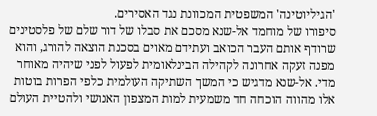'הגיליוטינה' המשפטית המכוונת נגד האסירים.
סיפורו של מוחמד אל-שנא מסכם את סבלו של דור שלם של פלסטינים שרודף אותם העבר הכואב ועתידם מאוים בסכנת הוצאה להורג, והוא מפנה זעקה אחרונה לקהילה הבינלאומית לפעול לפני שיהיה מאוחר מדי. אל-שנא מדגיש כי המשך השתיקה העולמית כלפי הפרות בוטות אלו מהווה הוכחה חד משמעית למות המצפון האנושי ולהטיית העולם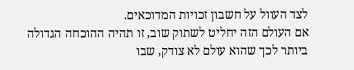לצד העוול על חשבון זכויות המדוכאים.
אם העולם הזה יחליט לשתוק שוב, זו תהיה ההוכחה הגדולה ביותר לכך שהוא עולם לא צודק, שבו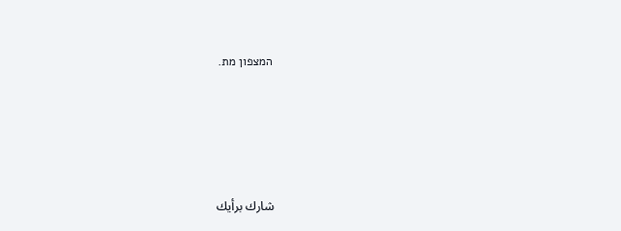המצפון מת.





شارك برأيك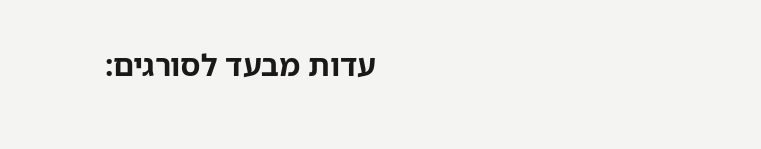עדות מבעד לסורגים: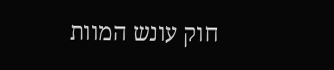חוק עונש המוות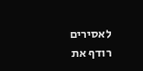לאסירים רודף את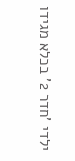ילדי 'חדר 2' בכלא מגידו